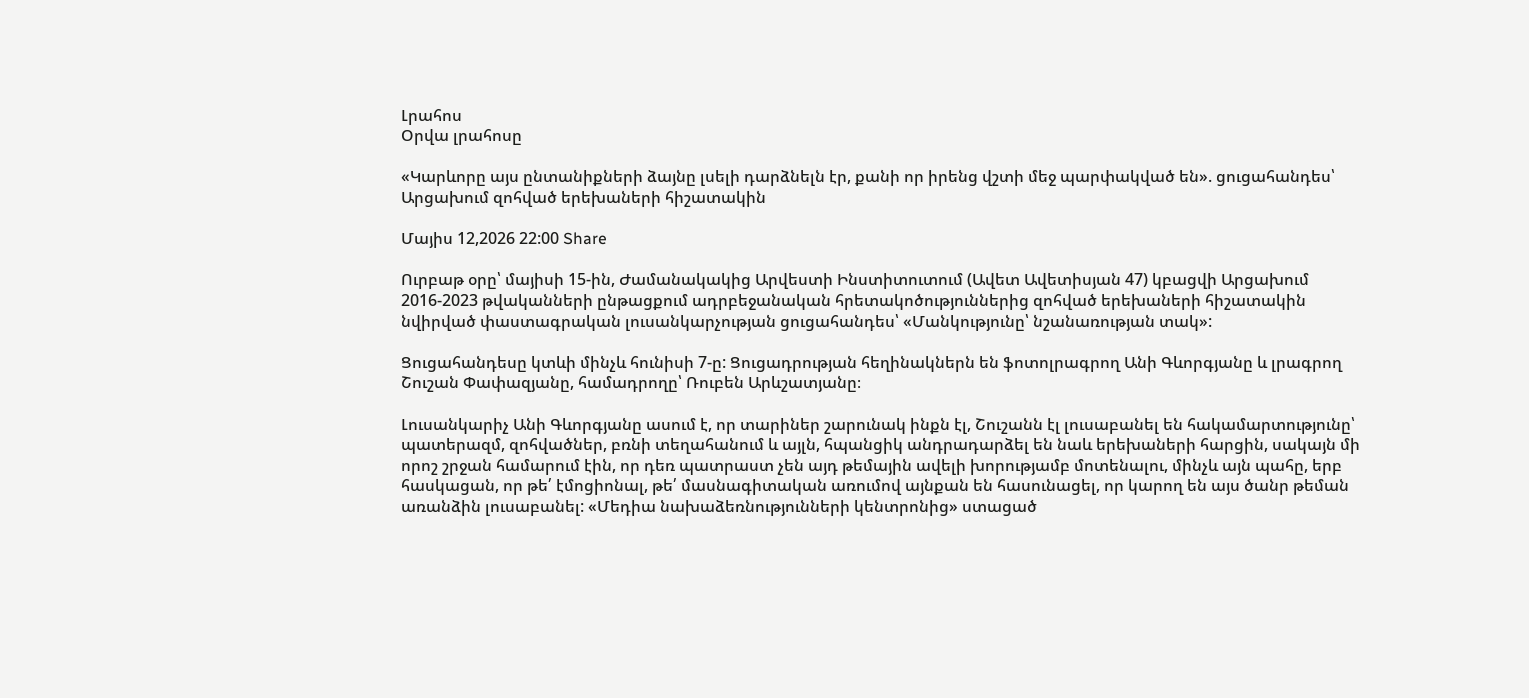Լրահոս
Օրվա լրահոսը

«Կարևորը այս ընտանիքների ձայնը լսելի դարձնելն էր, քանի որ իրենց վշտի մեջ պարփակված են». ցուցահանդես՝ Արցախում զոհված երեխաների հիշատակին

Մայիս 12,2026 22:00 Share

Ուրբաթ օրը՝ մայիսի 15-ին, Ժամանակակից Արվեստի Ինստիտուտում (Ավետ Ավետիսյան 47) կբացվի Արցախում 2016-2023 թվականների ընթացքում ադրբեջանական հրետակոծություններից զոհված երեխաների հիշատակին նվիրված փաստագրական լուսանկարչության ցուցահանդես՝ «Մանկությունը՝ նշանառության տակ»:

Ցուցահանդեսը կտևի մինչև հունիսի 7-ը: Ցուցադրության հեղինակներն են ֆոտոլրագրող Անի Գևորգյանը և լրագրող Շուշան Փափազյանը, համադրողը՝ Ռուբեն Արևշատյանը։

Լուսանկարիչ Անի Գևորգյանը ասում է, որ տարիներ շարունակ ինքն էլ, Շուշանն էլ լուսաբանել են հակամարտությունը՝ պատերազմ, զոհվածներ, բռնի տեղահանում և այլն, հպանցիկ անդրադարձել են նաև երեխաների հարցին, սակայն մի որոշ շրջան համարում էին, որ դեռ պատրաստ չեն այդ թեմային ավելի խորությամբ մոտենալու, մինչև այն պահը, երբ հասկացան, որ թե՛ էմոցիոնալ, թե՛ մասնագիտական առումով այնքան են հասունացել, որ կարող են այս ծանր թեման առանձին լուսաբանել: «Մեդիա նախաձեռնությունների կենտրոնից» ստացած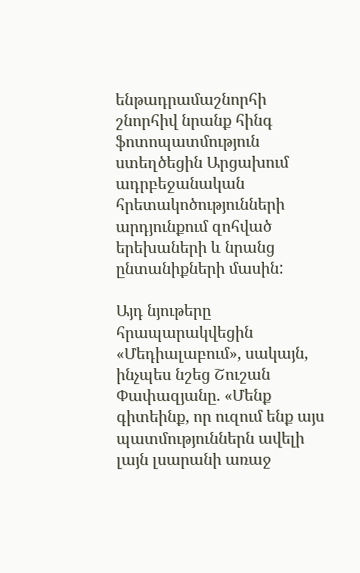ենթադրամաշնորհի շնորհիվ նրանք հինգ ֆոտոպատմություն ստեղծեցին Արցախում ադրբեջանական հրետակոծությունների արդյունքում զոհված երեխաների և նրանց ընտանիքների մասին:

Այդ նյութերը հրապարակվեցին «Մեդիալաբում», սակայն, ինչպես նշեց Շուշան Փափազյանը. «Մենք գիտեինք, որ ուզում ենք այս պատմություններն ավելի լայն լսարանի առաջ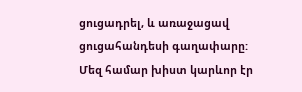ցուցադրել, և առաջացավ ցուցահանդեսի գաղափարը: Մեզ համար խիստ կարևոր էր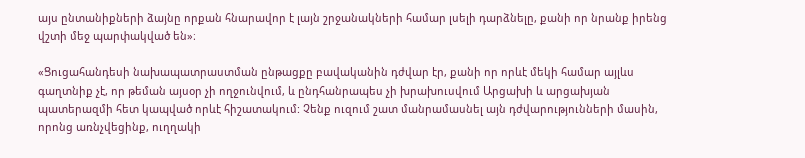այս ընտանիքների ձայնը որքան հնարավոր է լայն շրջանակների համար լսելի դարձնելը, քանի որ նրանք իրենց վշտի մեջ պարփակված են»։

«Ցուցահանդեսի նախապատրաստման ընթացքը բավականին դժվար էր, քանի որ որևէ մեկի համար այլևս գաղտնիք չէ, որ թեման այսօր չի ողջունվում, և ընդհանրապես չի խրախուսվում Արցախի և արցախյան պատերազմի հետ կապված որևէ հիշատակում: Չենք ուզում շատ մանրամասնել այն դժվարությունների մասին, որոնց առնչվեցինք, ուղղակի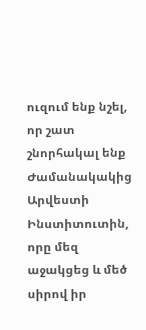ուզում ենք նշել, որ շատ շնորհակալ ենք Ժամանակակից Արվեստի Ինստիտուտին, որը մեզ աջակցեց և մեծ սիրով իր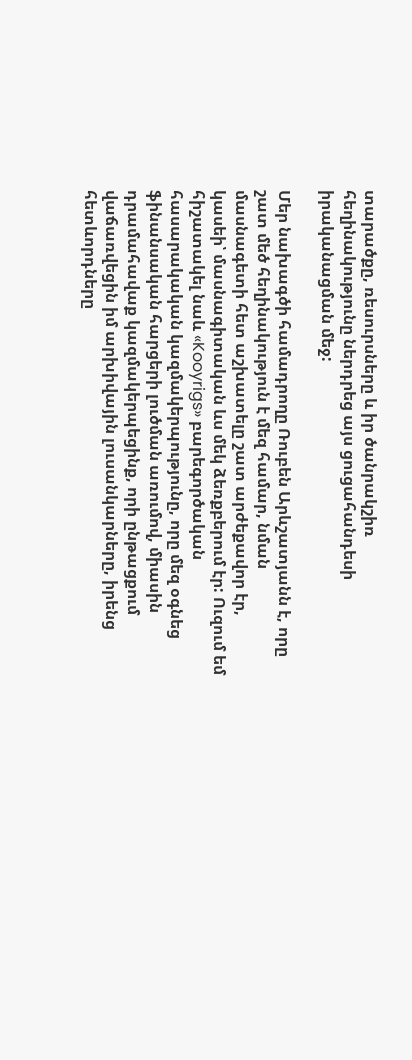տարածքը, ռեսուրսները և իր ծանրակշիռ հեղինակությունը ներդրեց այս ցուցահանդեսի իրականացման մեջ:

Մեր նախագծի համադրողը Ռուբեն Արևշատյանն է, որը շատ մեծ հեղինակություն է մեզ համար, նման մասնագետի հետ աշխատելը շատ արժեքավոր էր, կասեի՝ մասնագիտական ևս մեկ ձեռքբերում էր: Ուզում եմ հիշատակել նաև «Kooyrigs» բարեգործական հասարակական կազմակերպությունը, որը մեզ օգնեց ֆինանսական հարցերի լուծման առումով, միասին դրամահավաք կազմակերպեցինք, որի ընթացքում վաճառվեցին իմ արխիվային լուսանկարները, իրենց հետևորդները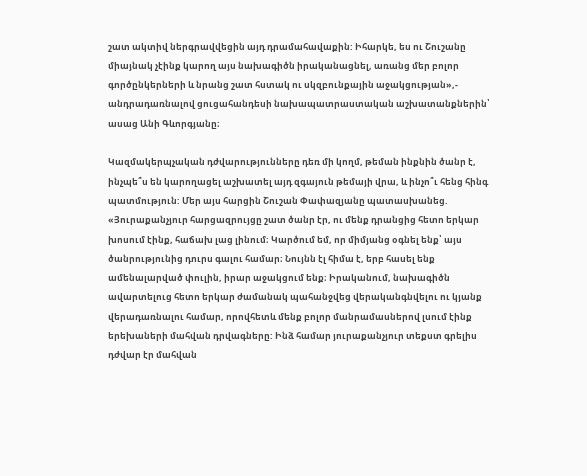շատ ակտիվ ներգրավվեցին այդ դրամահավաքին: Իհարկե, ես ու Շուշանը միայնակ չէինք կարող այս նախագիծն իրականացնել, առանց մեր բոլոր գործընկերների և նրանց շատ հստակ ու սկզբունքային աջակցության»,- անդրադառնալով ցուցահանդեսի նախապատրաստական աշխատանքներին՝ ասաց Անի Գևորգյանը։

Կազմակերպչական դժվարությունները դեռ մի կողմ, թեման ինքնին ծանր է, ինչպե՞ս են կարողացել աշխատել այդ զգայուն թեմայի վրա, և ինչո՞ւ հենց հինգ պատմություն: Մեր այս հարցին Շուշան Փափազյանը պատասխանեց. «Յուրաքանչյուր հարցազրույցը շատ ծանր էր, ու մենք դրանցից հետո երկար խոսում էինք, հաճախ լաց լինում։ Կարծում եմ, որ միմյանց օգնել ենք՝ այս ծանրությունից դուրս գալու համար։ Նույնն էլ հիմա է, երբ հասել ենք ամենալարված փուլին, իրար աջակցում ենք։ Իրականում, նախագիծն ավարտելուց հետո երկար ժամանակ պահանջվեց վերականգնվելու ու կյանք վերադառնալու համար, որովհետև մենք բոլոր մանրամասներով լսում էինք երեխաների մահվան դրվագները: Ինձ համար յուրաքանչյուր տեքստ գրելիս դժվար էր մահվան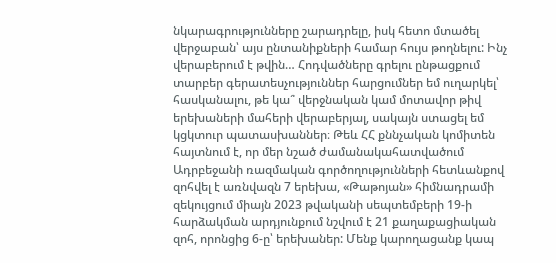նկարագրությունները շարադրելը, իսկ հետո մտածել վերջաբան՝ այս ընտանիքների համար հույս թողնելու: Ինչ վերաբերում է թվին… Հոդվածները գրելու ընթացքում տարբեր գերատեսչություններ հարցումներ եմ ուղարկել՝ հասկանալու, թե կա՞ վերջնական կամ մոտավոր թիվ երեխաների մահերի վերաբերյալ, սակայն ստացել եմ կցկտուր պատասխաններ։ Թեև ՀՀ քննչական կոմիտեն հայտնում է, որ մեր նշած ժամանակահատվածում Ադրբեջանի ռազմական գործողությունների հետևանքով զոհվել է առնվազն 7 երեխա, «Թաթոյան» հիմնադրամի զեկույցում միայն 2023 թվականի սեպտեմբերի 19-ի հարձակման արդյունքում նշվում է 21 քաղաքացիական զոհ, որոնցից 6-ը՝ երեխաներ: Մենք կարողացանք կապ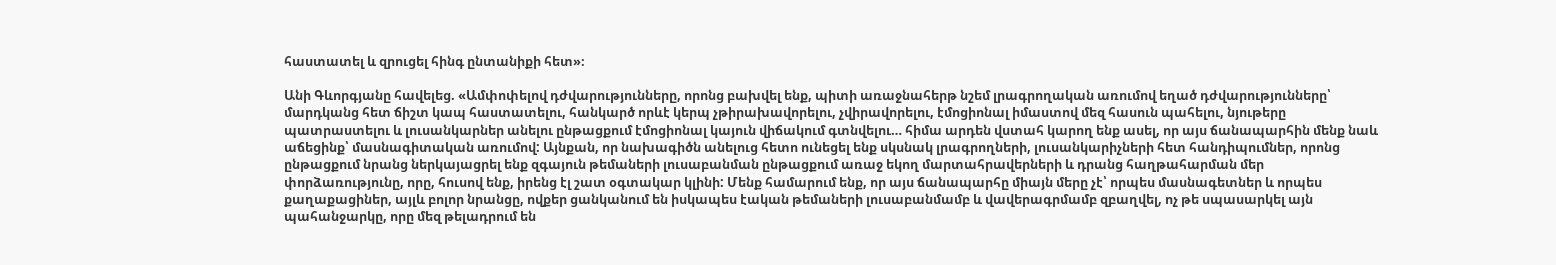հաստատել և զրուցել հինգ ընտանիքի հետ»։

Անի Գևորգյանը հավելեց. «Ամփոփելով դժվարությունները, որոնց բախվել ենք, պիտի առաջնահերթ նշեմ լրագրողական առումով եղած դժվարությունները՝ մարդկանց հետ ճիշտ կապ հաստատելու, հանկարծ որևէ կերպ չթիրախավորելու, չվիրավորելու, էմոցիոնալ իմաստով մեզ հասուն պահելու, նյութերը պատրաստելու և լուսանկարներ անելու ընթացքում էմոցիոնալ կայուն վիճակում գտնվելու… հիմա արդեն վստահ կարող ենք ասել, որ այս ճանապարհին մենք նաև աճեցինք՝ մասնագիտական առումով: Այնքան, որ նախագիծն անելուց հետո ունեցել ենք սկսնակ լրագրողների, լուսանկարիչների հետ հանդիպումներ, որոնց ընթացքում նրանց ներկայացրել ենք զգայուն թեմաների լուսաբանման ընթացքում առաջ եկող մարտահրավերների և դրանց հաղթահարման մեր փորձառությունը, որը, հուսով ենք, իրենց էլ շատ օգտակար կլինի: Մենք համարում ենք, որ այս ճանապարհը միայն մերը չէ՝ որպես մասնագետներ և որպես քաղաքացիներ, այլև բոլոր նրանցը, ովքեր ցանկանում են իսկապես էական թեմաների լուսաբանմամբ և վավերագրմամբ զբաղվել, ոչ թե սպասարկել այն պահանջարկը, որը մեզ թելադրում են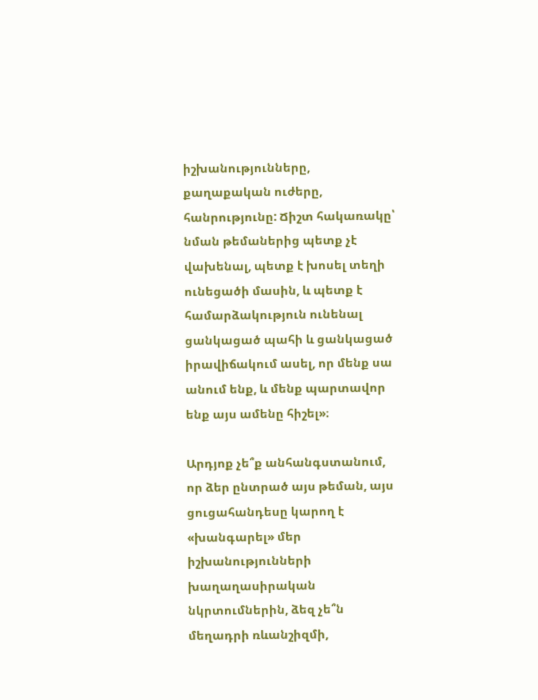իշխանությունները, քաղաքական ուժերը, հանրությունը: Ճիշտ հակառակը՝ նման թեմաներից պետք չէ վախենալ, պետք է խոսել տեղի ունեցածի մասին, և պետք է համարձակություն ունենալ ցանկացած պահի և ցանկացած իրավիճակում ասել, որ մենք սա անում ենք, և մենք պարտավոր ենք այս ամենը հիշել»։

Արդյոք չե՞ք անհանգստանում, որ ձեր ընտրած այս թեման, այս ցուցահանդեսը կարող է «խանգարել» մեր իշխանությունների խաղաղասիրական նկրտումներին, ձեզ չե՞ն մեղադրի ռևանշիզմի,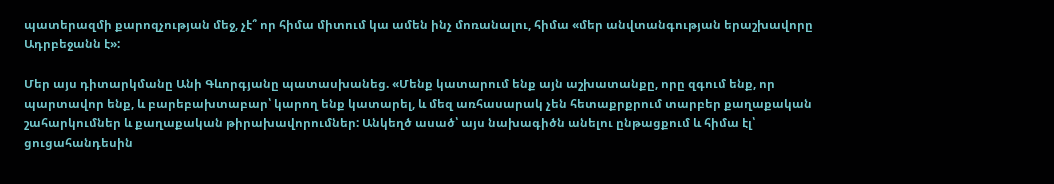պատերազմի քարոզչության մեջ, չէ՞ որ հիմա միտում կա ամեն ինչ մոռանալու, հիմա «մեր անվտանգության երաշխավորը Ադրբեջանն է»:

Մեր այս դիտարկմանը Անի Գևորգյանը պատասխանեց. «Մենք կատարում ենք այն աշխատանքը, որը զգում ենք, որ պարտավոր ենք, և բարեբախտաբար՝ կարող ենք կատարել, և մեզ առհասարակ չեն հետաքրքրում տարբեր քաղաքական շահարկումներ և քաղաքական թիրախավորումներ: Անկեղծ ասած՝ այս նախագիծն անելու ընթացքում և հիմա էլ՝ ցուցահանդեսին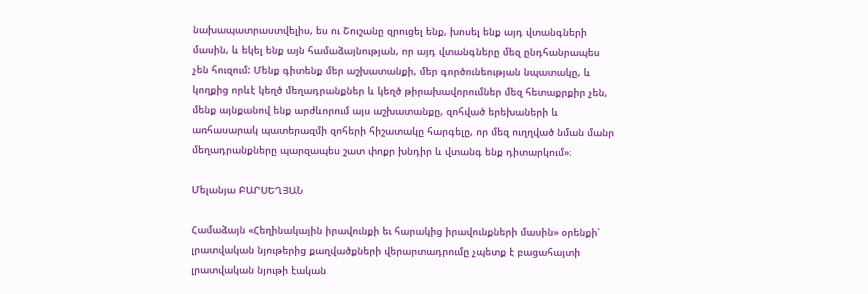նախապատրաստվելիս, ես ու Շուշանը զրուցել ենք, խոսել ենք այդ վտանգների մասին, և եկել ենք այն համաձայնության, որ այդ վտանգները մեզ ընդհանրապես չեն հուզում: Մենք գիտենք մեր աշխատանքի, մեր գործունեության նպատակը, և կողքից որևէ կեղծ մեղադրանքներ և կեղծ թիրախավորումներ մեզ հետաքրքիր չեն, մենք այնքանով ենք արժևորում այս աշխատանքը, զոհված երեխաների և առհասարակ պատերազմի զոհերի հիշատակը հարգելը, որ մեզ ուղղված նման մանր մեղադրանքները պարզապես շատ փոքր խնդիր և վտանգ ենք դիտարկում»։

Մելանյա ԲԱՐՍԵՂՅԱՆ

Համաձայն «Հեղինակային իրավունքի եւ հարակից իրավունքների մասին» օրենքի՝ լրատվական նյութերից քաղվածքների վերարտադրումը չպետք է բացահայտի լրատվական նյութի էական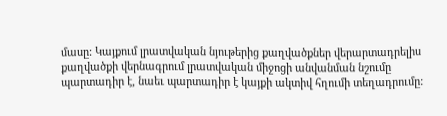մասը: Կայքում լրատվական նյութերից քաղվածքներ վերարտադրելիս քաղվածքի վերնագրում լրատվական միջոցի անվանման նշումը պարտադիր է, նաեւ պարտադիր է կայքի ակտիվ հղումի տեղադրումը: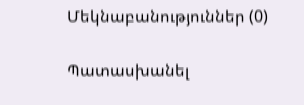Մեկնաբանություններ (0)

Պատասխանել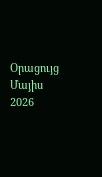Օրացույց
Մայիս 2026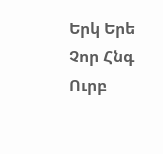Երկ Երե Չոր Հնգ Ուրբ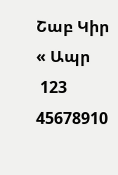Շաբ Կիր
« Ապր
 123
45678910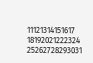11121314151617
18192021222324
25262728293031